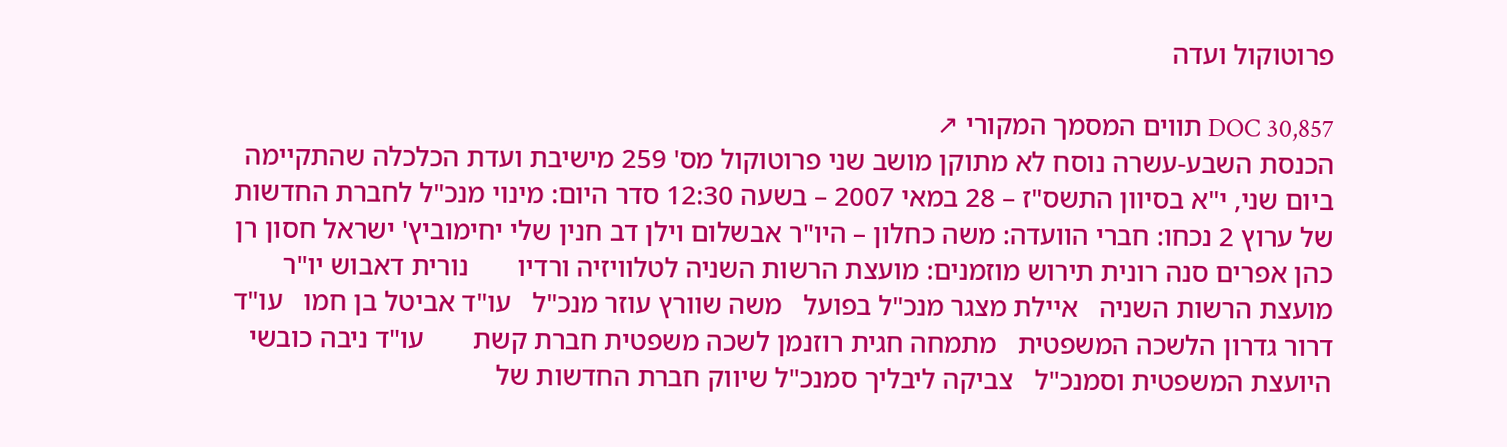פרוטוקול ועדה

DOC 30,857 תווים המסמך המקורי ↗
הכנסת השבע-עשרה נוסח לא מתוקן מושב שני פרוטוקול מס' 259 מישיבת ועדת הכלכלה שהתקיימה ביום שני, י"א בסיוון התשס"ז – 28 במאי 2007 – בשעה 12:30 סדר היום: מינוי מנכ"ל לחברת החדשות של ערוץ 2 נכחו: חברי הוועדה: משה כחלון – היו"ר אבשלום וילן דב חנין שלי יחימוביץ' ישראל חסון רן כהן אפרים סנה רונית תירוש מוזמנים: מועצת הרשות השניה לטלוויזיה ורדיו       נורית דאבוש יו"ר מועצת הרשות השניה   איילת מצגר מנכ"ל בפועל   משה שוורץ עוזר מנכ"ל   עו"ד אביטל בן חמו   עו"ד דרור גדרון הלשכה המשפטית   מתמחה חגית רוזנמן לשכה משפטית חברת קשת       עו"ד ניבה כובשי היועצת המשפטית וסמנכ"ל   צביקה ליבליך סמנכ"ל שיווק חברת החדשות של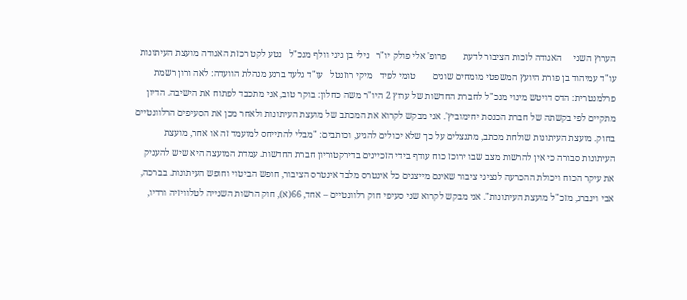הערוץ השני     האגודה לזכות הציבור לדעת       פרופ' אלי פולק יו"ר   נילי בן גיגי וולף מנכ"ל   נטע לקט רכזת האגודה מועצת העיתונות       עו"ד עמיהוד בן פורת היועץ המשפטי מומחים שונים       טומי לפיד   מיקי רוזנטל   עו"ד גלעד ברנע מנהלת הוועדה: לאה ורון רשמת פרלמנטרית: הדס דויטש מינוי מנכ"ל לחברת החדשות של ערוץ 2 היו"ר משה כחלון: בוקר טוב, אני מתכבד לפתוח את הישיבה. הדיון מתקיים לפי בקשתה של חברת הכנסת יחימוביץ'. אני מבקש לקרוא את המכתב של מועצת העיתונות ולאחר מכן את הסעיפים הרלוונטיים בחוק. מועצת העיתונות שולחת מכתב, מתנצלים על כך שלא יכולים להגיע, וכותבים: "מבלי להתייחס למועמד זה או אחר, מועצת העיתונות סבורה כי אין להרשות מצב שבו ירוכז כוח עודף בידי הזכיינים בדירקטוריון חברת החדשות. עמדת המועצה היא שיש להעניק את עיקר הכוח ויכולת ההכרעה לנציגי ציבור שאינם מייצגים כל אינטרס מלבד אינטרס הציבור, חופש הביטוי וחופש העיתונות. בברכה, אבי וינברג, מזכ"ל מועצת העיתונות". אני מבקש לקרוא שני סעיפי חוק רלוונטיים – אחד, 66(א), חוק הרשות השנייה לטלוויזיה ורדיו,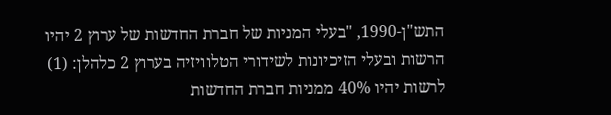התש"ן-1990, "בעלי המניות של חברת החדשות של ערוץ 2 יהיו הרשות ובעלי הזיכיונות לשידורי הטלוויזיה בערוץ 2 כלהלן: (1) לרשות יהיו 40% ממניות חברת החדשות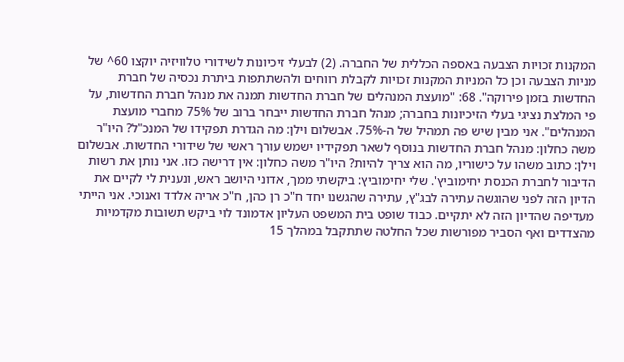המקנות זכויות הצבעה באספה הכללית של החברה. (2) לבעלי זיכיונות לשידורי טלוויזיה יוקצו 60^ של מניות הצבעה וכן כל המניות המקנות זכויות לקבלת רווחים ולהשתתפות ביתרת נכסיה של חברת החדשות בזמן פירוקה". 68: "מועצת המנהלים של חברת החדשות תמנה את מנהל חברת החדשות, על פי המלצת נציגי בעלי הזיכיונות בחברה; מנהל חברת החדשות ייבחר ברוב של 75% מחברי מועצת המנהלים". אני מבין שיש פה תמהיל של ה-75%. אבשלום וילן: מה הגדרת תפקידו של המנכ"ל? היו"ר משה כחלון: מנהל חברת החדשות בנוסף לשאר תפקידיו ישמש עורך ראשי של שידורי החדשות. אבשלום וילן: כתוב משהו על כישוריו, מה הוא צריך להיות? היו"ר משה כחלון: אין דרישה כזו. אני נותן את רשות הדיבור לחברת הכנסת יחימוביץ'. שלי יחימוביץ: ביקשתי ממך, אדוני היושב ראש, ונענית לי לקיים את הדיון הזה לפני שהוגשה עתירה לבג"ץ, עתירה שהגשנו יחד ח"כ רן כהן, ח"כ אריה אלדד ואנוכי. אני הייתי מעדיפה שהדיון הזה לא יתקיים. כבוד שופט בית המשפט העליון אדמונד לוי ביקש תשובות מקדמיות מהצדדים ואף הסביר מפורשות שכל החלטה שתתקבל במהלך 15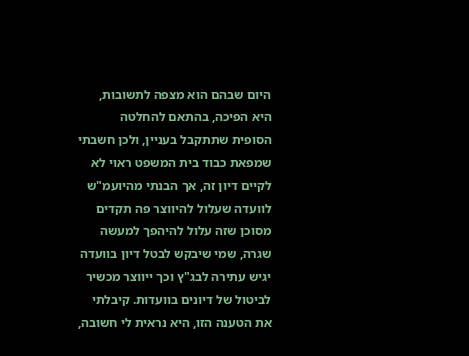היום שבהם הוא מצפה לתשובות, היא הפיכה, בהתאם להחלטה הסופית שתתקבל בעניין, ולכן חשבתי שמפאת כבוד בית המשפט ראוי לא לקיים דיון זה, אך הבנתי מהיועמ"ש לוועדה שעלול להיווצר פה תקדים מסוכן שזה עלול להיהפך למעשה שגרה, שמי שיבקש לבטל דיון בוועדה יגיש עתירה לבג"ץ וכך ייווצר מכשיר לביטול של דיונים בוועדות. קיבלתי את הטענה הזו, היא נראית לי חשובה,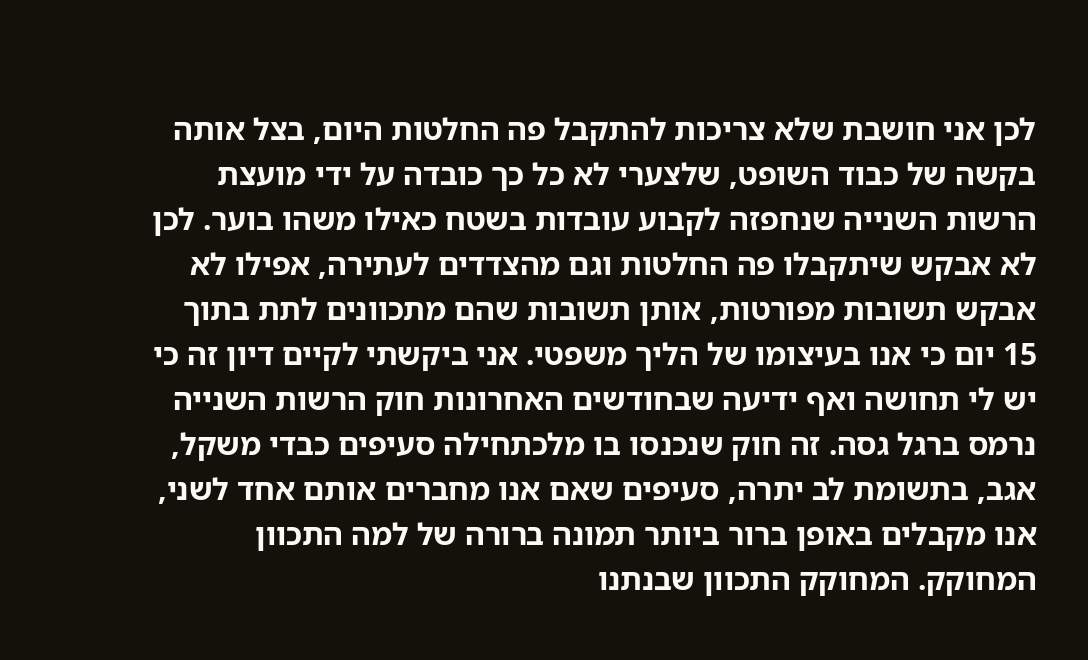לכן אני חושבת שלא צריכות להתקבל פה החלטות היום, בצל אותה בקשה של כבוד השופט, שלצערי לא כל כך כובדה על ידי מועצת הרשות השנייה שנחפזה לקבוע עובדות בשטח כאילו משהו בוער. לכן לא אבקש שיתקבלו פה החלטות וגם מהצדדים לעתירה, אפילו לא אבקש תשובות מפורטות, אותן תשובות שהם מתכוונים לתת בתוך 15 יום כי אנו בעיצומו של הליך משפטי. אני ביקשתי לקיים דיון זה כי יש לי תחושה ואף ידיעה שבחודשים האחרונות חוק הרשות השנייה נרמס ברגל גסה. זה חוק שנכנסו בו מלכתחילה סעיפים כבדי משקל, אגב, בתשומת לב יתרה, סעיפים שאם אנו מחברים אותם אחד לשני, אנו מקבלים באופן ברור ביותר תמונה ברורה של למה התכוון המחוקק. המחוקק התכוון שבנתנו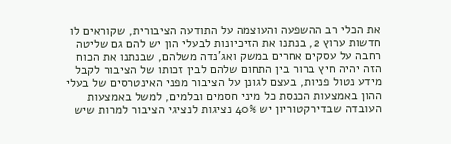את הכלי רב ההשפעה והעוצמה על התודעה הציבורית, שקוראים לו חדשות ערוץ 2, בנתנו את הזיכיונות לבעלי הון יש להם גם שליטה רחבה על עסקים אחרים במשק ואג'נדה משלהם, שבנתנו את הכוח הזה יהיה חיץ ברור בין התחום שלהם לבין זכותו של הציבור לקבל מידע נטול פניות, בעצם לגונן על הציבור מפני האינטרסים של בעלי ההון באמצעות הכנסת כל מיני חסמים ובלמים, למשל באמצעות העובדה שבדירקטוריון יש 40% נציגות לנציגי הציבור למרות שיש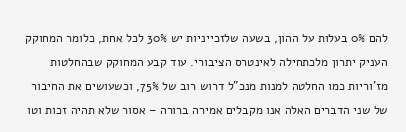להם 0% בעלות על ההון, בשעה שלזכייניות יש 30% לכל אחת, כלומר המחוקק העניק יתרון מלכתחילה לאינטרס הציבורי. עוד קבע המחוקק שבהחלטות מז'וריות כמו החלטה למנות מנכ"ל דרוש רוב של 75%, וכשעושים את החיבור של שני הדברים האלה אנו מקבלים אמירה ברורה – אסור שלא תהיה זכות וטו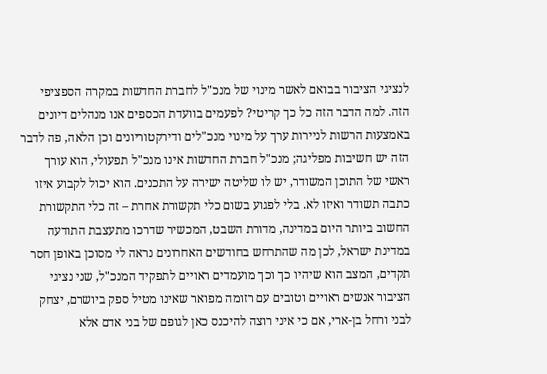לנציגי הציבור בבואם לאשר מינוי של מנכ"ל לחברת החדשות במקרה הספציפי הזה. למה הדבר הזה כל כך קריטי? לפעמים בוועדת הכספים אנו מנהלים דיונים באמצעות הרשות לניירות ערך על מינוי מנכ"לים ודירקטוריונים וכן הלאה, פה לדבר הזה יש חשיבות מפליגה; מנכ"ל חברת החדשות אינו מנכ"ל תפעולי, הוא עורך ראשי של התוכן המשודר, יש לו שליטה ישירה על התכנים. הוא יכול לקבוע איזו כתבה תשודר ואיזו לא. בלי לפגוע בשום כלי תקשורת אחרת – זה כלי התקשורת החשוב ביותר היום במדינה, מדורת השבט, המכשיר שדרכו מתעצבת התודעה במדינת ישראל, לכן מה שהתרחש בחודשים האחרונים נראה לי מסוכן באופן חסר תקדים, המצב הוא שיהיו כך וכך מועמדים ראויים לתפקיד המנכ"ל, שני נציגי הציבור אנשים ראויים וטובים עם רזומה מפואר שאינו מטיל ספק ביושרם, יצחק לבני ורחל בן-ארי, אם כי איני רוצה להיכנס כאן לגופם של בני אדם אלא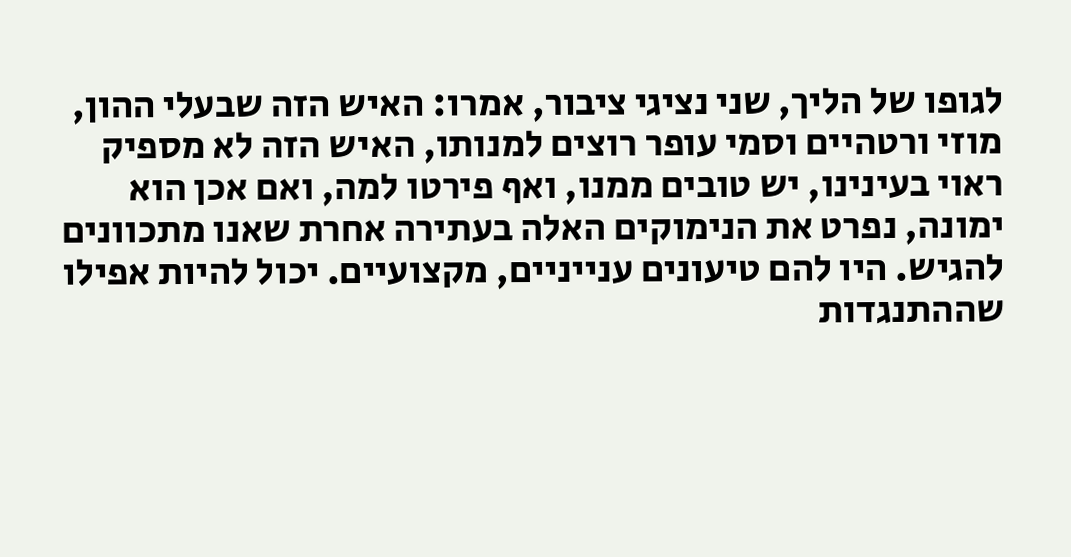לגופו של הליך, שני נציגי ציבור, אמרו: האיש הזה שבעלי ההון, מוזי ורטהיים וסמי עופר רוצים למנותו, האיש הזה לא מספיק ראוי בעינינו, יש טובים ממנו, ואף פירטו למה, ואם אכן הוא ימונה, נפרט את הנימוקים האלה בעתירה אחרת שאנו מתכוונים להגיש. היו להם טיעונים ענייניים, מקצועיים. יכול להיות אפילו שההתנגדות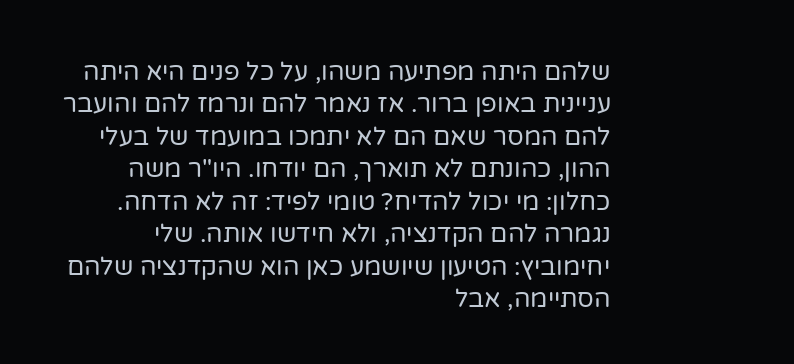שלהם היתה מפתיעה משהו, על כל פנים היא היתה עניינית באופן ברור. אז נאמר להם ונרמז להם והועבר להם המסר שאם הם לא יתמכו במועמד של בעלי ההון, כהונתם לא תוארך, הם יודחו. היו"ר משה כחלון: מי יכול להדיח? טומי לפיד: זה לא הדחה. נגמרה להם הקדנציה, ולא חידשו אותה. שלי יחימוביץ: הטיעון שיושמע כאן הוא שהקדנציה שלהם הסתיימה, אבל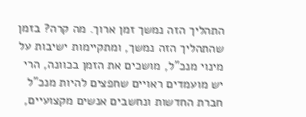התהליך הזה נמשך זמן ארוך. מה קרה? בזמן שהתהליך הזה נמשך, ומתקיימות ישיבות על מינוי מנכ"ל, מושכים את הזמן בכוונה, הרי יש מועמדים ראויים שחפצים להיות מנכ"ל חברת החדשות ונחשבים אנשים מקצועיים,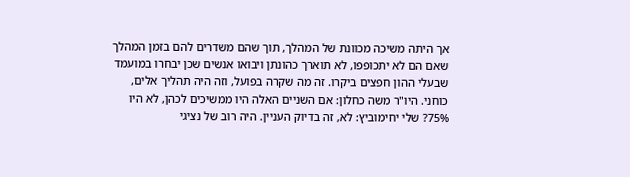אך היתה משיכה מכוונת של המהלך, תוך שהם משדרים להם בזמן המהלך שאם הם לא יתכופפו, לא תוארך כהונתן ויבואו אנשים שכן יבחרו במועמד שבעלי ההון חפצים ביקרו. זה מה שקרה בפועל, וזה היה תהליך אלים, כוחני. היו"ר משה כחלון: אם השניים האלה היו ממשיכים לכהן, לא היו 75%? שלי יחימוביץ: לא, זה בדיוק העניין. היה רוב של נציגי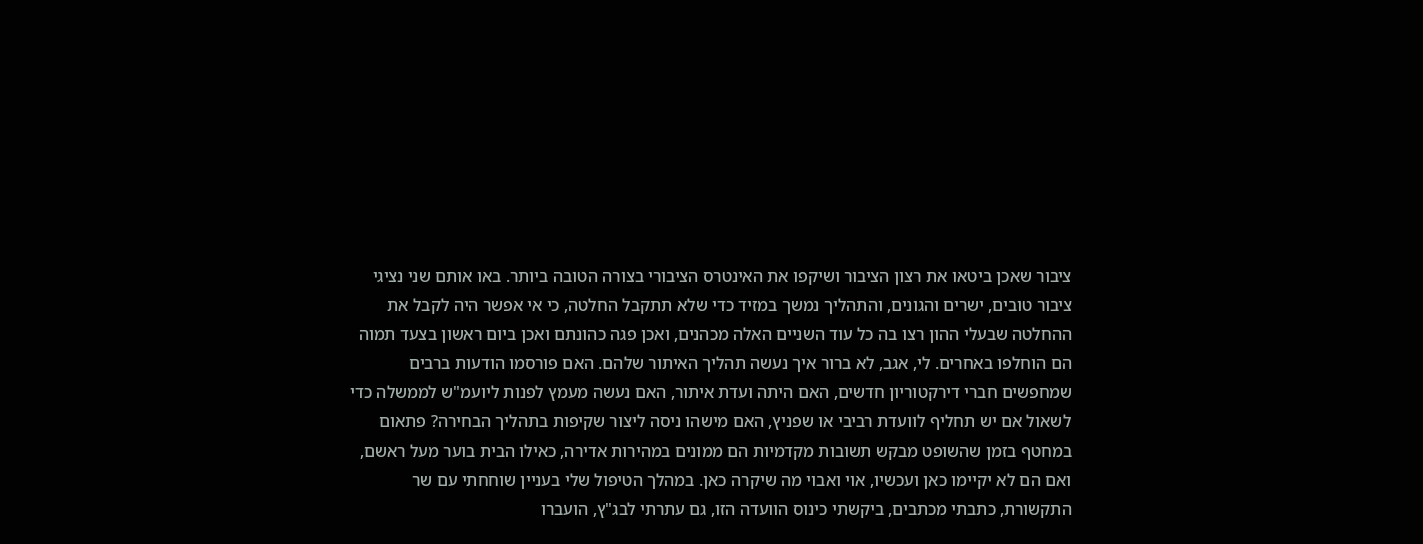ציבור שאכן ביטאו את רצון הציבור ושיקפו את האינטרס הציבורי בצורה הטובה ביותר. באו אותם שני נציגי ציבור טובים, ישרים והגונים, והתהליך נמשך במזיד כדי שלא תתקבל החלטה, כי אי אפשר היה לקבל את ההחלטה שבעלי ההון רצו בה כל עוד השניים האלה מכהנים, ואכן פגה כהונתם ואכן ביום ראשון בצעד תמוה הם הוחלפו באחרים. לי, אגב, לא ברור איך נעשה תהליך האיתור שלהם. האם פורסמו הודעות ברבים שמחפשים חברי דירקטוריון חדשים, האם היתה ועדת איתור, האם נעשה מעמץ לפנות ליועמ"ש לממשלה כדי לשאול אם יש תחליף לוועדת רביבי או שפניץ, האם מישהו ניסה ליצור שקיפות בתהליך הבחירה? פתאום במחטף בזמן שהשופט מבקש תשובות מקדמיות הם ממונים במהירות אדירה, כאילו הבית בוער מעל ראשם, ואם הם לא יקיימו כאן ועכשיו, אוי ואבוי מה שיקרה כאן. במהלך הטיפול שלי בעניין שוחחתי עם שר התקשורת, כתבתי מכתבים, ביקשתי כינוס הוועדה הזו, גם עתרתי לבג"ץ, הועברו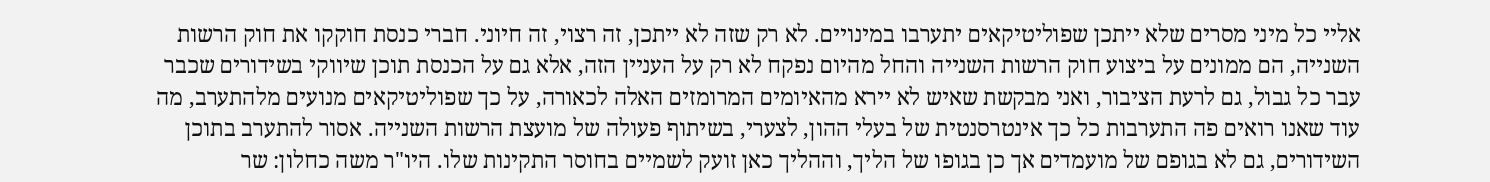אליי כל מיני מסרים שלא ייתכן שפוליטיקאים יתערבו במינויים. לא רק שזה לא ייתכן, זה רצוי, זה חיוני. חברי כנסת חוקקו את חוק הרשות השנייה, הם ממונים על ביצוע חוק הרשות השנייה והחל מהיום נפקח לא רק על העניין הזה, אלא גם על הכנסת תוכן שיווקי בשידורים שכבר עבר כל גבול, גם לרעת הציבור, ואני מבקשת שאיש לא יירא מהאיומים המרומזים האלה לכאורה, על כך שפוליטיקאים מנועים מלהתערב, מה עוד שאנו רואים פה התערבות כל כך אינטרסנטית של בעלי ההון, לצערי, בשיתוף פעולה של מועצת הרשות השנייה. אסור להתערב בתוכן השידורים, גם לא בגופם של מועמדים אך כן בגופו של הליך, וההליך כאן זועק לשמיים בחוסר התקינות שלו. היו"ר משה כחלון: שר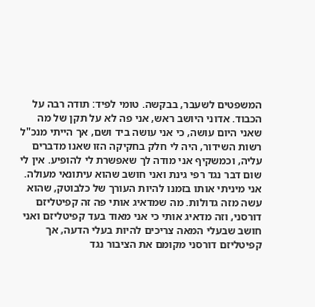המשפטים לשעבר, בבקשה. טומי לפיד: תודה רבה על הכבוד. אדוני היושב ראש, אני פה לא על תקן של מה שאני היום עושה, כי אני עושה ביד ושם, אך הייתי מנכ"ל רשות השידור, היה לי חלק בחקיקה הזו שאנו מדברים עליה, וכמשקיף אני מודה לך שאפשרת לי להופיע. אין לי שום דבר נגד רפי גינת ואני חושב שהוא עיתונאי מעולה. אני מיניתי אותו בזמנו להיות העורך של כלבוטק, שהוא עשה מזה גדולות. מה שמדאיג אותי פה זה קפיטליזם דורסני, וזה מדאיג אותי כי אני מאוד בעד קפיטליזם ואני חושב שבעלי המאה צריכים להיות בעלי הדעה, אך קפיטליזם דורסני מקומם את הציבור נגד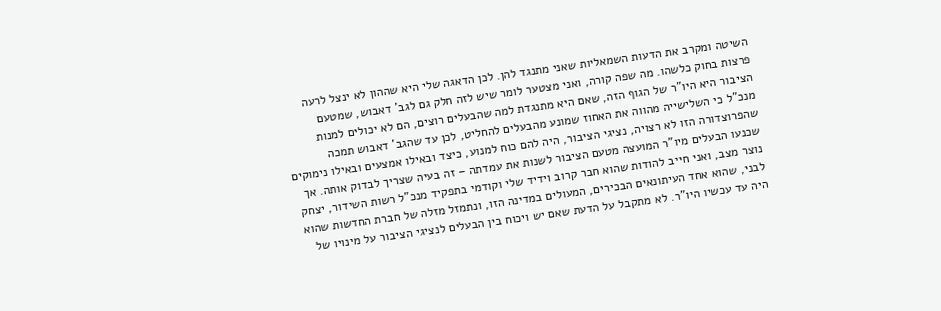השיטה ומקרב את הדעות השמאליות שאני מתנגד להן. לכן הדאגה שלי היא שההון לא ינצל לרעה פרצות בחוק כלשהו. מה שפה קורה, ואני מצטער לומר שיש לזה חלק גם לגב' דאבוש, שמטעם הציבור היא היו"ר של הגוף הזה, שאם היא מתנגדת למה שהבעלים רוצים, הם לא יכולים למנות מנכ"ל כי השלישייה מהווה את האחוז שמונע מהבעלים להחליט, לכן עד שהגב' דאבוש תמכה שהפרוצדורה הזו לא רצויה, נציגי הציבור, היה להם כוח למנוע, כיצד ובאילו אמצעים ובאילו נימוקים שכנעו הבעלים מיו"ר המועצה מטעם הציבור לשנות את עמדתה – זה בעיה שצריך לבדוק אותה. אך נוצר מצב, ואני חייב להודות שהוא חבר קרוב וידיד שלי וקודמי בתפקיד מנכ"ל רשות השידור, יצחק לבני, שהוא אחד העיתונאים הבכירים, המעולים במדינה הזו, ונתמזל מזלה של חברת החדשות שהוא היה עד עכשיו היו"ר. לא מתקבל על הדעת שאם יש ויכוח בין הבעלים לנציגי הציבור על מינויו של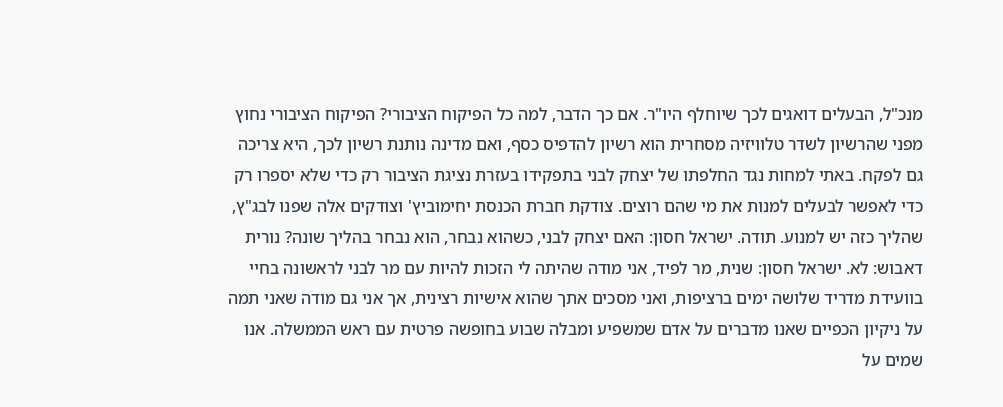מנכ"ל, הבעלים דואגים לכך שיוחלף היו"ר. אם כך הדבר, למה כל הפיקוח הציבורי? הפיקוח הציבורי נחוץ מפני שהרשיון לשדר טלוויזיה מסחרית הוא רשיון להדפיס כסף, ואם מדינה נותנת רשיון לכך, היא צריכה גם לפקח. באתי למחות נגד החלפתו של יצחק לבני בתפקידו בעזרת נציגת הציבור רק כדי שלא יספרו רק כדי לאפשר לבעלים למנות את מי שהם רוצים. צודקת חברת הכנסת יחימוביץ' וצודקים אלה שפנו לבג"ץ, שהליך כזה יש למנוע. תודה. ישראל חסון: האם יצחק לבני, כשהוא נבחר, הוא נבחר בהליך שונה? נורית דאבוש: לא. ישראל חסון: שנית, מר לפיד, אני מודה שהיתה לי הזכות להיות עם מר לבני לראשונה בחיי בוועידת מדריד שלושה ימים ברציפות, ואני מסכים אתך שהוא אישיות רצינית, אך אני גם מודה שאני תמה על ניקיון הכפיים שאנו מדברים על אדם שמשפיע ומבלה שבוע בחופשה פרטית עם ראש הממשלה. אנו שמים על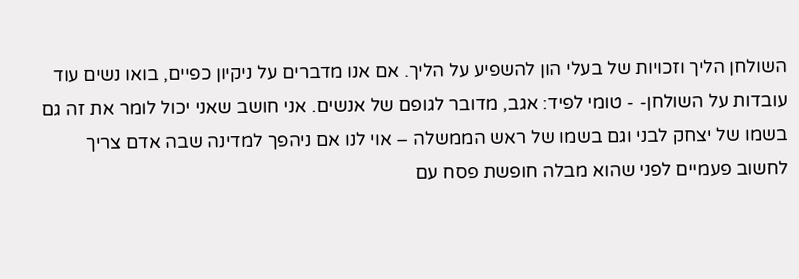השולחן הליך וזכויות של בעלי הון להשפיע על הליך. אם אנו מדברים על ניקיון כפיים, בואו נשים עוד עובדות על השולחן- - טומי לפיד: אגב, מדובר לגופם של אנשים. אני חושב שאני יכול לומר את זה גם בשמו של יצחק לבני וגם בשמו של ראש הממשלה – אוי לנו אם ניהפך למדינה שבה אדם צריך לחשוב פעמיים לפני שהוא מבלה חופשת פסח עם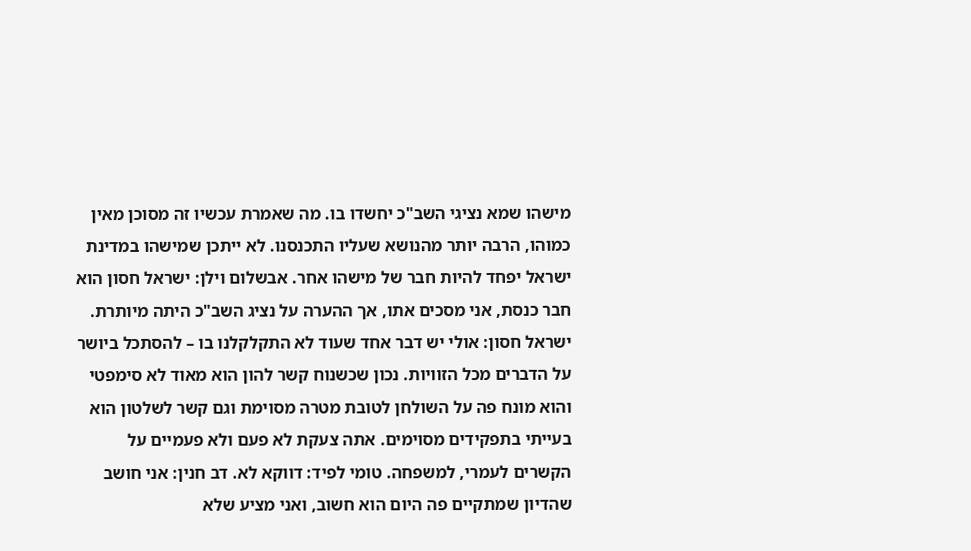מישהו שמא נציגי השב"כ יחשדו בו. מה שאמרת עכשיו זה מסוכן מאין כמוהו, הרבה יותר מהנושא שעליו התכנסנו. לא ייתכן שמישהו במדינת ישראל יפחד להיות חבר של מישהו אחר. אבשלום וילן: ישראל חסון הוא חבר כנסת, אני מסכים אתו, אך ההערה על נציג השב"כ היתה מיותרת. ישראל חסון: אולי יש דבר אחד שעוד לא התקלקלנו בו – להסתכל ביושר על הדברים מכל הזוויות. נכון שכשנוח קשר להון הוא מאוד לא סימפטי והוא מונח פה על השולחן לטובת מטרה מסוימת וגם קשר לשלטון הוא בעייתי בתפקידים מסוימים. אתה צעקת לא פעם ולא פעמיים על הקשרים לעמרי, למשפחה. טומי לפיד: דווקא לא. דב חנין: אני חושב שהדיון שמתקיים פה היום הוא חשוב, ואני מציע שלא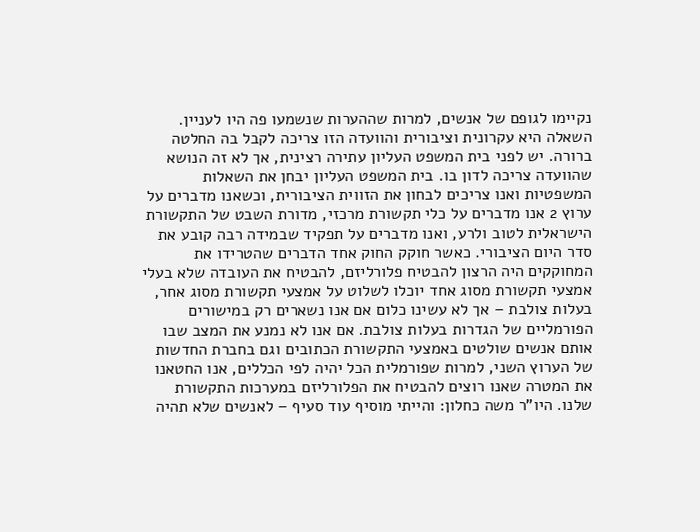נקיימו לגופם של אנשים, למרות שההערות שנשמעו פה היו לעניין. השאלה היא עקרונית וציבורית והוועדה הזו צריכה לקבל בה החלטה ברורה. יש לפני בית המשפט העליון עתירה רצינית, אך לא זה הנושא שהוועדה צריכה לדון בו. בית המשפט העליון יבחן את השאלות המשפטיות ואנו צריכים לבחון את הזווית הציבורית, וכשאנו מדברים על ערוץ 2 אנו מדברים על כלי תקשורת מרכזי, מדורת השבט של התקשורת הישראלית לטוב ולרע, ואנו מדברים על תפקיד שבמידה רבה קובע את סדר היום הציבורי. כאשר חוקק החוק אחד הדברים שהטרידו את המחוקקים היה הרצון להבטיח פלורליזם, להבטיח את העובדה שלא בעלי אמצעי תקשורת מסוג אחד יוכלו לשלוט על אמצעי תקשורת מסוג אחר, בעלות צולבת – אך לא עשינו כלום אם אנו נשארים רק במישורים הפורמליים של הגדרות בעלות צולבת. אם אנו לא נמנע את המצב שבו אותם אנשים שולטים באמצעי התקשורת הכתובים וגם בחברת החדשות של הערוץ השני, למרות שפורמלית הכל יהיה לפי הכללים, אנו החטאנו את המטרה שאנו רוצים להבטיח את הפלורליזם במערכות התקשורת שלנו. היו"ר משה כחלון: והייתי מוסיף עוד סעיף – לאנשים שלא תהיה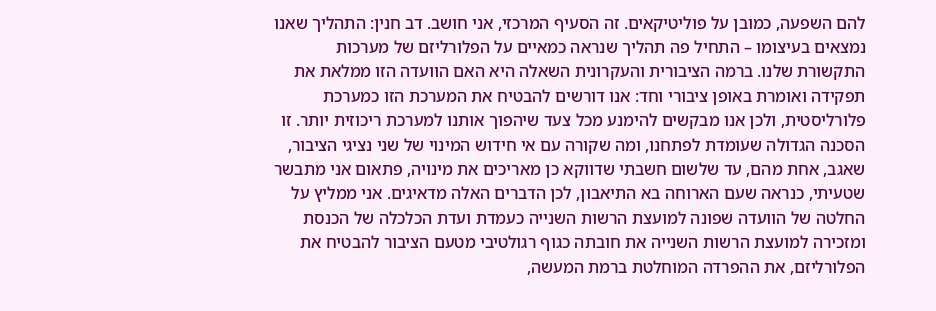להם השפעה, כמובן על פוליטיקאים. זה הסעיף המרכזי, אני חושב. דב חנין: התהליך שאנו נמצאים בעיצומו – התחיל פה תהליך שנראה כמאיים על הפלורליזם של מערכות התקשורת שלנו. ברמה הציבורית והעקרונית השאלה היא האם הוועדה הזו ממלאת את תפקידה ואומרת באופן ציבורי וחד: אנו דורשים להבטיח את המערכת הזו כמערכת פלורליסטית, ולכן אנו מבקשים להימנע מכל צעד שיהפוך אותנו למערכת ריכוזית יותר. זו הסכנה הגדולה שעומדת לפתחנו, ומה שקורה עם אי חידוש המינוי של שני נציגי הציבור, שאגב, אחת מהם, עד שלשום חשבתי שדווקא כן מאריכים את מינויה, פתאום אני מתבשר שטעיתי, כנראה שעם הארוחה בא התיאבון, לכן הדברים האלה מדאיגים. אני ממליץ על החלטה של הוועדה שפונה למועצת הרשות השנייה כעמדת ועדת הכלכלה של הכנסת ומזכירה למועצת הרשות השנייה את חובתה כגוף רגולטיבי מטעם הציבור להבטיח את הפלורליזם, את ההפרדה המוחלטת ברמת המעשה,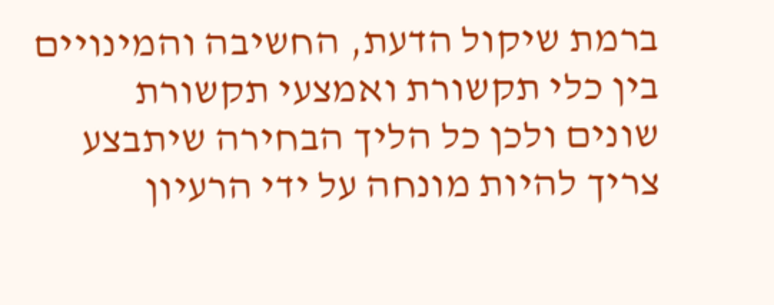ברמת שיקול הדעת, החשיבה והמינויים בין כלי תקשורת ואמצעי תקשורת שונים ולכן כל הליך הבחירה שיתבצע צריך להיות מונחה על ידי הרעיון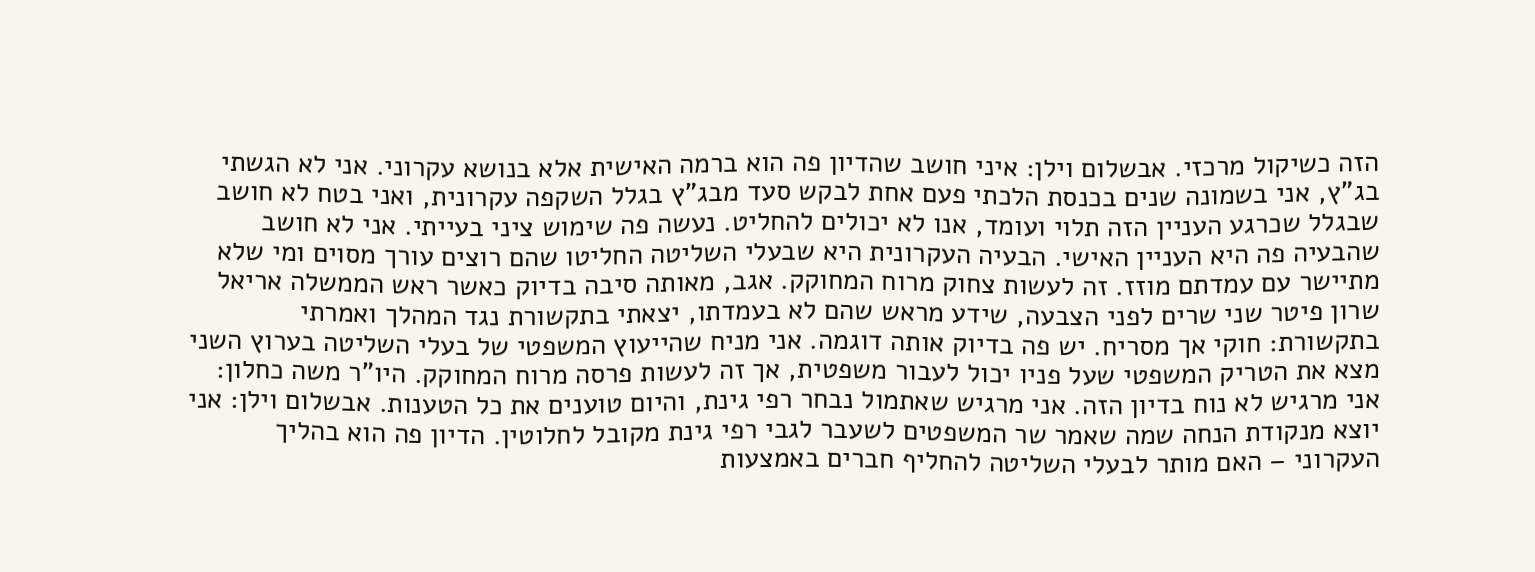הזה כשיקול מרכזי. אבשלום וילן: איני חושב שהדיון פה הוא ברמה האישית אלא בנושא עקרוני. אני לא הגשתי בג"ץ, אני בשמונה שנים בכנסת הלכתי פעם אחת לבקש סעד מבג"ץ בגלל השקפה עקרונית, ואני בטח לא חושב שבגלל שכרגע העניין הזה תלוי ועומד, אנו לא יכולים להחליט. נעשה פה שימוש ציני בעייתי. אני לא חושב שהבעיה פה היא העניין האישי. הבעיה העקרונית היא שבעלי השליטה החליטו שהם רוצים עורך מסוים ומי שלא מתיישר עם עמדתם מוזז. זה לעשות צחוק מרוח המחוקק. אגב, מאותה סיבה בדיוק כאשר ראש הממשלה אריאל שרון פיטר שני שרים לפני הצבעה, שידע מראש שהם לא בעמדתו, יצאתי בתקשורת נגד המהלך ואמרתי בתקשורת: חוקי אך מסריח. יש פה בדיוק אותה דוגמה. אני מניח שהייעוץ המשפטי של בעלי השליטה בערוץ השני מצא את הטריק המשפטי שעל פניו יכול לעבור משפטית, אך זה לעשות פרסה מרוח המחוקק. היו"ר משה כחלון: אני מרגיש לא נוח בדיון הזה. אני מרגיש שאתמול נבחר רפי גינת, והיום טוענים את כל הטענות. אבשלום וילן: אני יוצא מנקודת הנחה שמה שאמר שר המשפטים לשעבר לגבי רפי גינת מקובל לחלוטין. הדיון פה הוא בהליך העקרוני – האם מותר לבעלי השליטה להחליף חברים באמצעות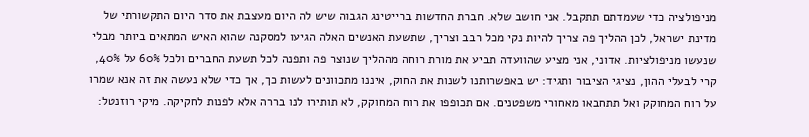מניפולציה כדי שעמדתם תתקבל. אני חושב שלא. חברת החדשות ברייטינג הגבוה שיש לה היום מעצבת את סדר היום התקשורתי של מדינת ישראל, לכן ההליך פה צריך להיות נקי מכל רבב וצריך, שתשעת האנשים האלה הגיעו למסקנה שהוא האיש המתאים ביותר מבלי שנעשו מניפולציות. אדוני, אני מציע שהוועדה תביע את מורת רוחה מההליך שנוצר פה ותפנה לכל תשעת החברים ולכל 60% על 40%, קרי לבעלי ההון, נציגי הציבור ותגיד: יש באפשרותנו לשנות את החוק, איננו מתכוונים לעשות כך, אך כדי שלא נעשה את זה אנא שמרו על רוח המחוקק ואל תתחבאו מאחורי משפטנים. אם תכופפו את רוח המחוקק, לא תותירו לנו בררה אלא לפנות לחקיקה. מיקי רוזנטל: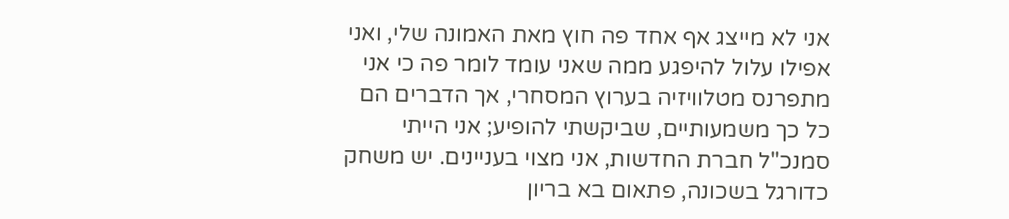אני לא מייצג אף אחד פה חוץ מאת האמונה שלי, ואני אפילו עלול להיפגע ממה שאני עומד לומר פה כי אני מתפרנס מטלוויזיה בערוץ המסחרי, אך הדברים הם כל כך משמעותיים, שביקשתי להופיע; אני הייתי סמנכ"ל חברת החדשות, אני מצוי בעניינים. יש משחק כדורגל בשכונה, פתאום בא בריון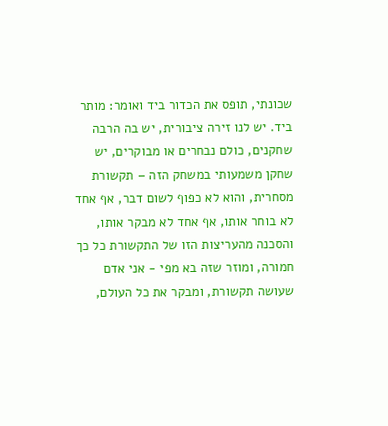שכונתי, תופס את הכדור ביד ואומר: מותר ביד. יש לנו זירה ציבורית, יש בה הרבה שחקנים, כולם נבחרים או מבוקרים, יש שחקן משמעותי במשחק הזה – תקשורת מסחרית, והוא לא כפוף לשום דבר, אף אחד לא בוחר אותו, אף אחד לא מבקר אותו, והסכנה מהעריצות הזו של התקשורת כל כך חמורה, ומוזר שזה בא מפי - אני אדם שעושה תקשורת, ומבקר את כל העולם,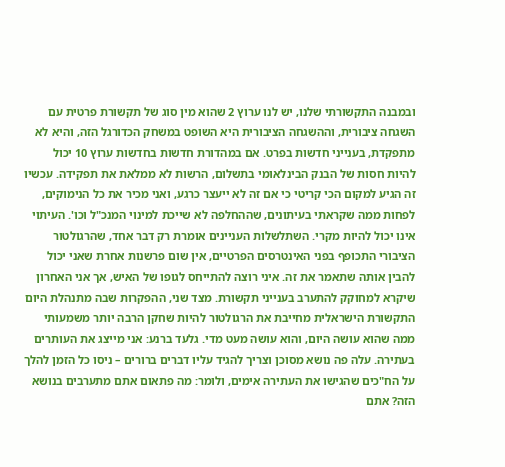ובמבנה התקשורתי שלנו, יש לנו ערוץ 2 שהוא מין סוג של תקשורת פרטית עם השגחה ציבורית, וההשגחה הציבורית היא השופט במשחק הכדורגל הזה, והיא לא מתפקדת, בענייני חדשות בפרט. אם במהדורת חדשות בחדשות ערוץ 10 יכול להיות חסות של הבנק הבינלאומי בתשלום, הרשות לא ממלאת את תפקידה. עכשיו זה הגיע למקום הכי קריטי כי אם זה לא ייעצר כרגע, ואני מכיר את כל הנימוקים, לפחות ממה שקראתי בעיתונים, שההחלפה לא שייכת למינוי המנכ"ל וכו'. העיתוי אינו יכול להיות מקרי. השתלשלות העניינים אומרת רק דבר אחד, שהרגולטור הציבורי התכופף בפני האינטרסים הפרטיים, אין שום פרשנות אחרת שאני יכול להבין אותה שתאמר את זה. איני רוצה להתייחס לגופו של האיש, אך אני האחרון שיקרא למחוקק להתערב בענייני תקשורת. מצד שני, ההפקרות שבה מתנהלת היום התקשורת הישראלית מחייבת את הרגולטור להיות שחקן הרבה יותר משמעותי ממה שהוא עושה היום, והוא עושה מעט מדי. גלעד ברנע: אני מייצג את העותרים בעתירה. עלה פה נושא מסוכן וצריך להגיד עליו דברים ברורים – ניסו כל הזמן להלך על הח"כים שהגישו את העתירה אימים, ולומר: מה פתאום אתם מתערבים בנושא הזה? אתם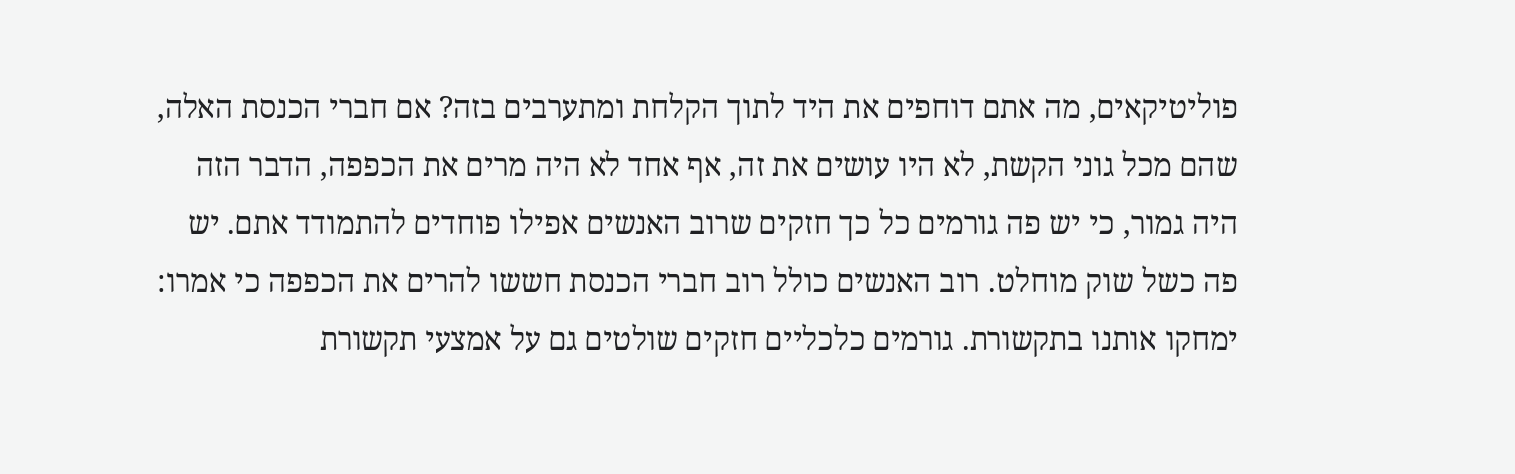פוליטיקאים, מה אתם דוחפים את היד לתוך הקלחת ומתערבים בזה? אם חברי הכנסת האלה, שהם מכל גוני הקשת, לא היו עושים את זה, אף אחד לא היה מרים את הכפפה, הדבר הזה היה גמור, כי יש פה גורמים כל כך חזקים שרוב האנשים אפילו פוחדים להתמודד אתם. יש פה כשל שוק מוחלט. רוב האנשים כולל רוב חברי הכנסת חששו להרים את הכפפה כי אמרו: ימחקו אותנו בתקשורת. גורמים כלכליים חזקים שולטים גם על אמצעי תקשורת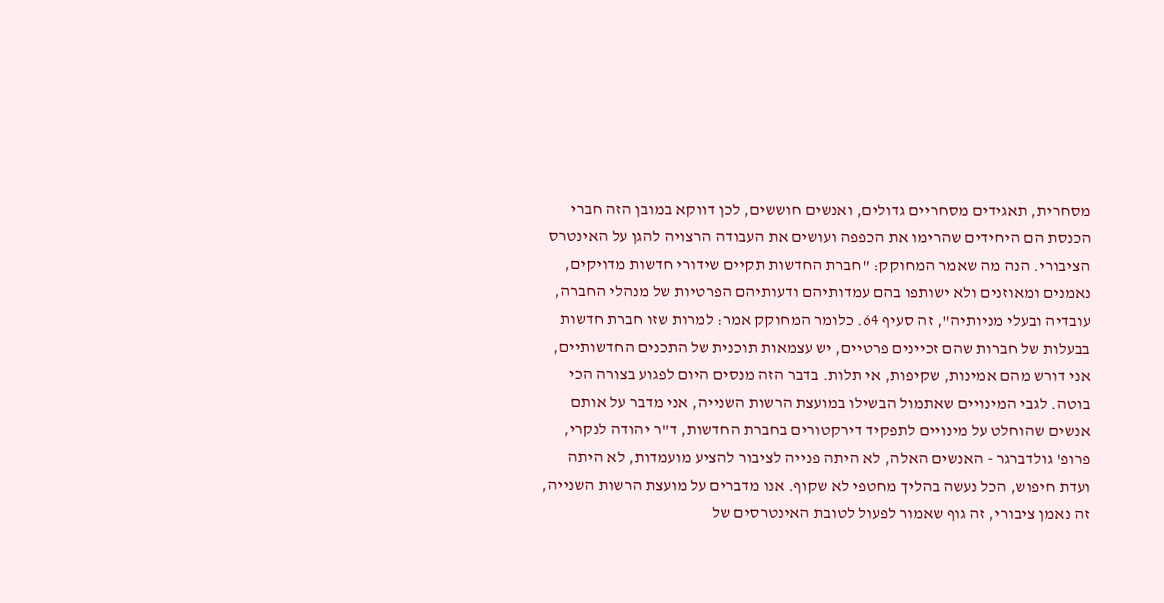מסחרית, תאגידים מסחריים גדולים, ואנשים חוששים, לכן דווקא במובן הזה חברי הכנסת הם היחידים שהרימו את הכפפה ועושים את העבודה הרצויה להגן על האינטרס הציבורי. הנה מה שאמר המחוקק: "חברת החדשות תקיים שידורי חדשות מדויקים, נאמנים ומאוזנים ולא ישותפו בהם עמדותיהם ודעותיהם הפרטיות של מנהלי החברה, עובדיה ובעלי מניותיה", זה סעיף 64. כלומר המחוקק אמר: למרות שזו חברת חדשות בבעלות של חברות שהם זכיינים פרטיים, יש עצמאות תוכנית של התכנים החדשותיים, אני דורש מהם אמינות, שקיפות, אי תלות. בדבר הזה מנסים היום לפגוע בצורה הכי בוטה. לגבי המינויים שאתמול הבשילו במועצת הרשות השנייה, אני מדבר על אותם אנשים שהוחלט על מינויים לתפקיד דירקטורים בחברת החדשות, ד"ר יהודה לנקרי, פרופ' גולדברגר - האנשים האלה, לא היתה פנייה לציבור להציע מועמדות, לא היתה ועדת חיפוש, הכל נעשה בהליך מחטפי לא שקוף. אנו מדברים על מועצת הרשות השנייה, זה נאמן ציבורי, זה גוף שאמור לפעול לטובת האינטרסים של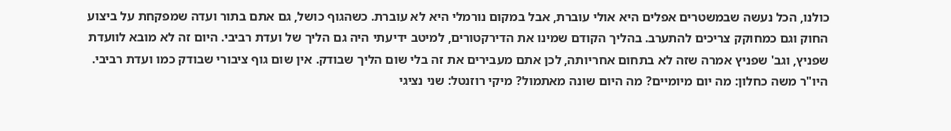כולנו, הכל נעשה שבמשטרים אפלים היא אולי עוברת, אבל במקום נורמלי היא לא עוברת. כשהגוף כושל, גם אתם בתור ועדה שמפקחת על ביצוע החוק וגם כמחוקק צריכים להתערב. בהליך הקודם שמינו את הדירקטורים, למיטב ידיעתי היה גם הליך של ועדת רביבי. היום זה לא מובא לוועדת שפניץ, וגב' שפניץ אמרה שזה לא בתחום אחריותה, לכן אתם מעבירים את זה בלי שום הליך שבודק. אין שום גוף ציבורי שבודק כמו ועדת רביבי. היו"ר משה כחלון: מה יום מיומיים? מה היום שונה מאתמול? מיקי רוזנטל: שני נציגי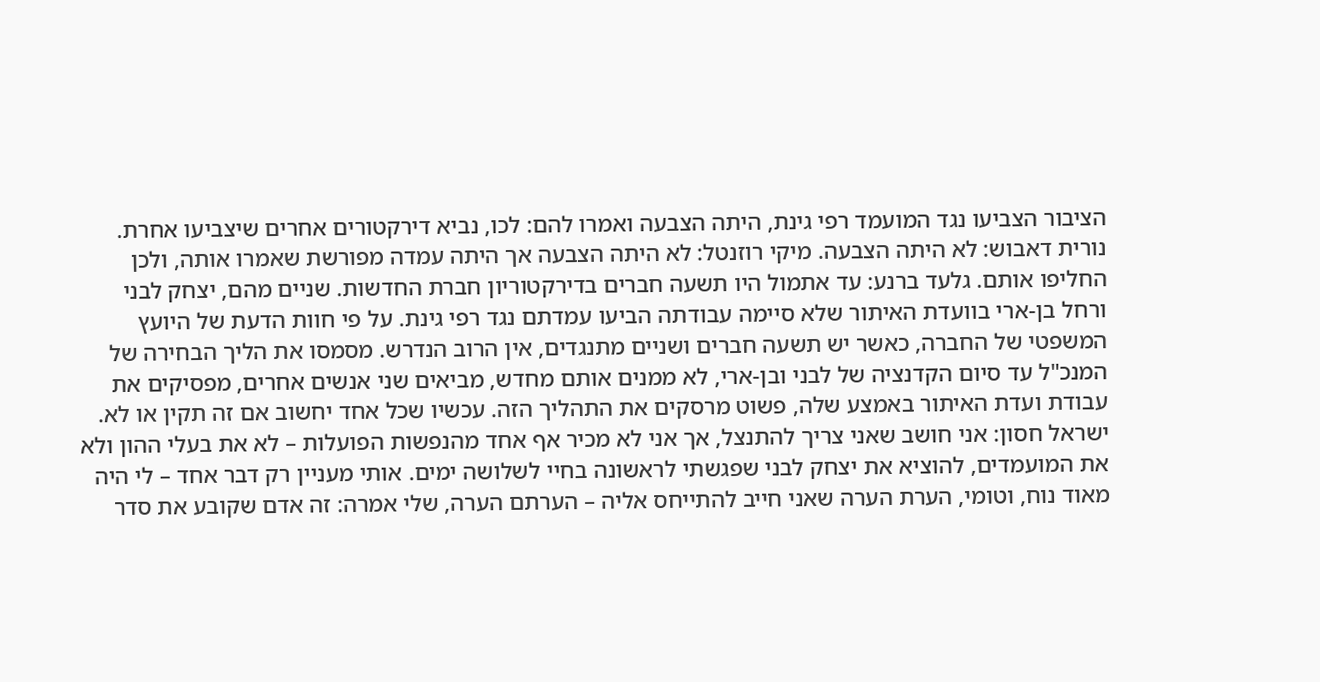הציבור הצביעו נגד המועמד רפי גינת, היתה הצבעה ואמרו להם: לכו, נביא דירקטורים אחרים שיצביעו אחרת. נורית דאבוש: לא היתה הצבעה. מיקי רוזנטל: לא היתה הצבעה אך היתה עמדה מפורשת שאמרו אותה, ולכן החליפו אותם. גלעד ברנע: עד אתמול היו תשעה חברים בדירקטוריון חברת החדשות. שניים מהם, יצחק לבני ורחל בן-ארי בוועדת האיתור שלא סיימה עבודתה הביעו עמדתם נגד רפי גינת. על פי חוות הדעת של היועץ המשפטי של החברה, כאשר יש תשעה חברים ושניים מתנגדים, אין הרוב הנדרש. מסמסו את הליך הבחירה של המנכ"ל עד סיום הקדנציה של לבני ובן-ארי, לא ממנים אותם מחדש, מביאים שני אנשים אחרים, מפסיקים את עבודת ועדת האיתור באמצע שלה, פשוט מרסקים את התהליך הזה. עכשיו שכל אחד יחשוב אם זה תקין או לא. ישראל חסון: אני חושב שאני צריך להתנצל, אך אני לא מכיר אף אחד מהנפשות הפועלות – לא את בעלי ההון ולא את המועמדים, להוציא את יצחק לבני שפגשתי לראשונה בחיי לשלושה ימים. אותי מעניין רק דבר אחד – לי היה מאוד נוח, וטומי, הערת הערה שאני חייב להתייחס אליה – הערתם הערה, שלי אמרה: זה אדם שקובע את סדר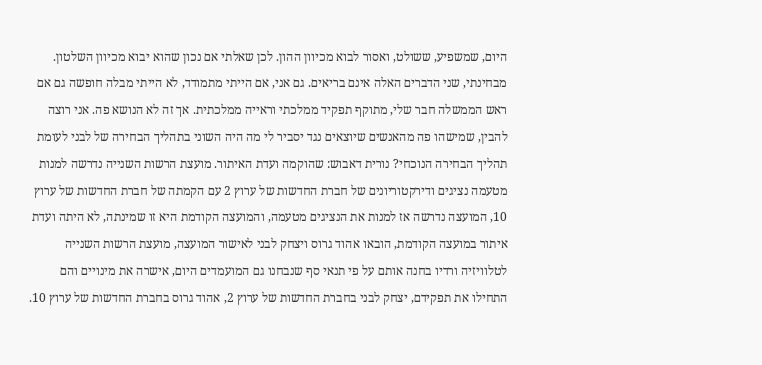היום, שמשפיע, ששולט, ואסור לבוא מכיוון ההון. לכן שאלתי אם נכון שהוא יבוא מכיוון השלטון. מבחינתי, שני הדברים האלה אינם בריאים. גם אני, אם הייתי מתמודד, לא הייתי מבלה חופשה גם אם ראש הממשלה חבר שלי, מתוקף תפקיד ממלכתי וראייה ממלכתית. אך זה לא הנושא פה. אני רוצה להבין, שמישהו פה מהאנשים שיוצאים נגד יסביר לי מה היה השוני בתהליך הבחירה של לבני לעומת תהליך הבחירה הנוכחי? נורית דאבוש: שהוקמה ועדת האיתור. מועצת הרשות השנייה נדרשה למנות מטעמה נציגים ודירקטוריונים של חברת החדשות של ערוץ 2 עם הקמתה של חברת החדשות של ערוץ 10, המועצה נדרשה אז למנות את הנציגים מטעמה, והמועצה הקודמת היא זו שמינתה, לא היתה ועדת איתור במועצה הקודמת, הובאו אהוד גרוס ויצחק לבני לאישור המועצה, מועצת הרשות השנייה לטלוויזיה ורדיו בחנה אותם על פי תנאי סף שנבחנו גם המועמדים היום, אישרה את מינויים והם התחילו את תפקידם, יצחק לבני בחברת החדשות של ערוץ 2, אהוד גרוס בחברת החדשות של ערוץ 10.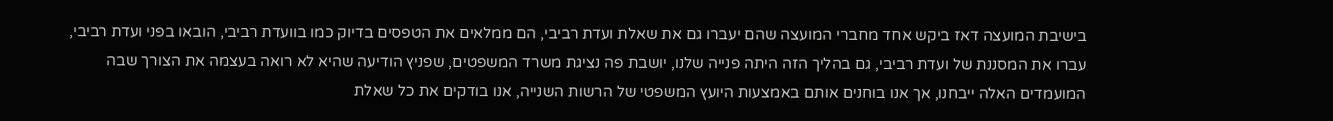בישיבת המועצה דאז ביקש אחד מחברי המועצה שהם יעברו גם את שאלת ועדת רביבי, הם ממלאים את הטפסים בדיוק כמו בוועדת רביבי, הובאו בפני ועדת רביבי, עברו את המסננת של ועדת רביבי, גם בהליך הזה היתה פנייה שלנו, יושבת פה נציגת משרד המשפטים, שפניץ הודיעה שהיא לא רואה בעצמה את הצורך שבה המועמדים האלה ייבחנו, אך אנו בוחנים אותם באמצעות היועץ המשפטי של הרשות השנייה, אנו בודקים את כל שאלת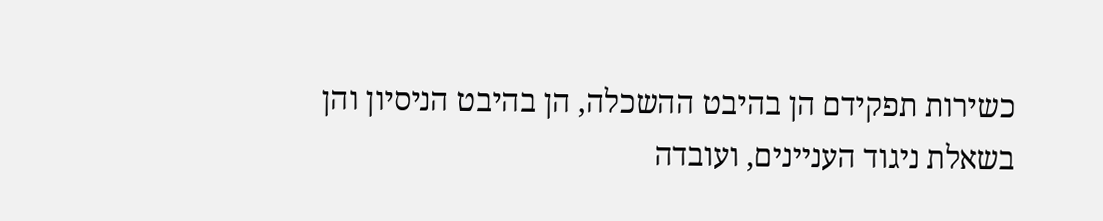כשירות תפקידם הן בהיבט ההשכלה, הן בהיבט הניסיון והן בשאלת ניגוד העניינים, ועובדה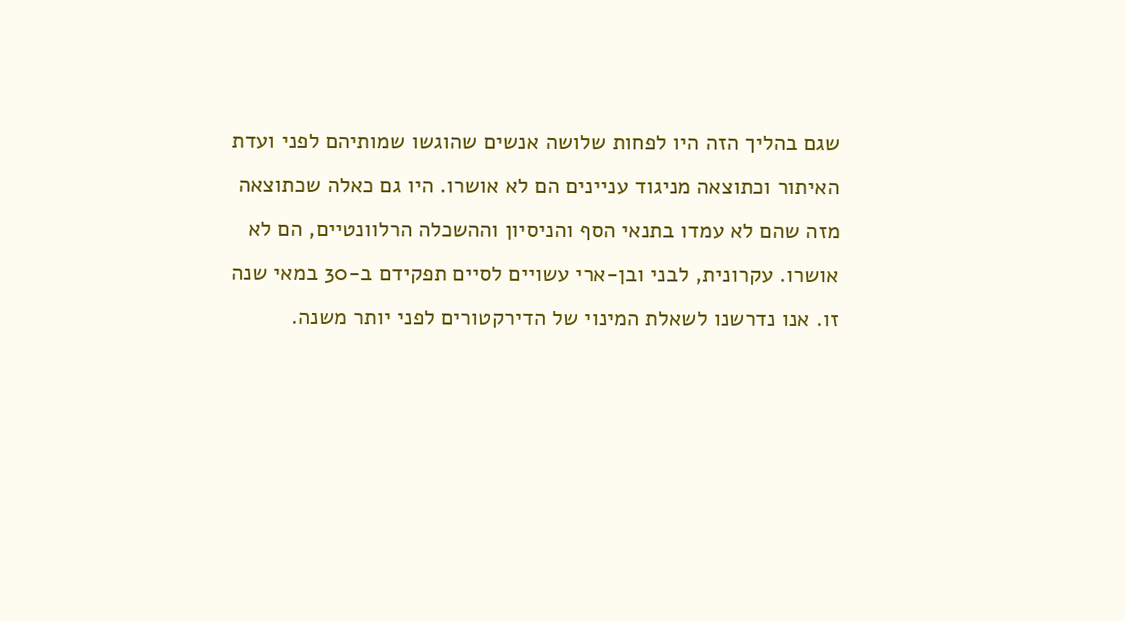שגם בהליך הזה היו לפחות שלושה אנשים שהוגשו שמותיהם לפני ועדת האיתור וכתוצאה מניגוד עניינים הם לא אושרו. היו גם כאלה שכתוצאה מזה שהם לא עמדו בתנאי הסף והניסיון וההשכלה הרלוונטיים, הם לא אושרו. עקרונית, לבני ובן-ארי עשויים לסיים תפקידם ב-30 במאי שנה זו. אנו נדרשנו לשאלת המינוי של הדירקטורים לפני יותר משנה.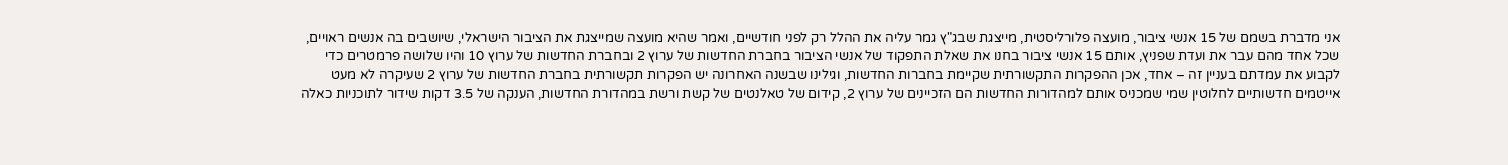אני מדברת בשמם של 15 אנשי ציבור, מועצה פלורליסטית, מייצגת שבג"ץ גמר עליה את ההלל רק לפני חודשיים, ואמר שהיא מועצה שמייצגת את הציבור הישראלי, שיושבים בה אנשים ראויים, שכל אחד מהם עבר את ועדת שפניץ, אותם 15 אנשי ציבור בחנו את שאלת התפקוד של אנשי הציבור בחברת החדשות של ערוץ 2 ובחברת החדשות של ערוץ 10 והיו שלושה פרמטרים כדי לקבוע את עמדתם בעניין זה – אחד, אכן ההפקרות התקשורתית שקיימת בחברות החדשות, וגילינו שבשנה האחרונה יש הפקרות תקשורתית בחברת החדשות של ערוץ 2 שעיקרה לא מעט אייטמים חדשותיים לחלוטין שמי שמכניס אותם למהדורות החדשות הם הזכיינים של ערוץ 2, קידום של טאלנטים של קשת ורשת במהדורת החדשות, הענקה של 3.5 דקות שידור לתוכניות כאלה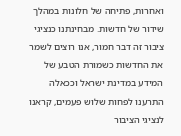ואחרות, פתיחה של חלונות במהלך שידור של חדשות. מבחינתנו כנציגי ציבור זה דבר חמור, אנו רוצים לשמר את החדשות כשמורת הטבע של המידע במדינת ישראל וככאלה התרענו לפחות שלוש פעמים, קראנו לנציגי הציבור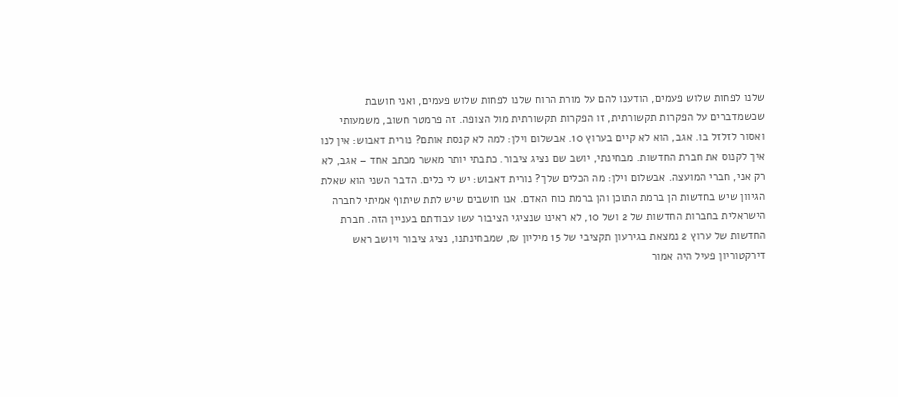שלנו לפחות שלוש פעמים, הודענו להם על מורת הרוח שלנו לפחות שלוש פעמים, ואני חושבת שכשמדברים על הפקרות תקשורתית, זו הפקרות תקשורתית מול הצופה. זה פרמטר חשוב, משמעותי ואסור לזלזל בו. אגב, הוא לא קיים בערוץ 10. אבשלום וילן: למה לא קנסת אותם? נורית דאבוש: אין לנו איך לקנוס את חברת החדשות. מבחינתי, יושב שם נציג ציבור. כתבתי יותר מאשר מכתב אחד – אגב, לא רק אני, חברי המועצה. אבשלום וילן: מה הכלים שלך? נורית דאבוש: יש לי כלים. הדבר השני הוא שאלת הגיוון שיש בחדשות הן ברמת התוכן והן ברמת כוח האדם. אנו חושבים שיש לתת שיתוף אמיתי לחברה הישראלית בחברות החדשות של 2 ושל 10, לא ראינו שנציגי הציבור עשו עבודתם בעניין הזה. חברת החדשות של ערוץ 2 נמצאת בגירעון תקציבי של 15 מיליון ₪, שמבחינתנו, נציג ציבור ויושב ראש דירקטוריון פעיל היה אמור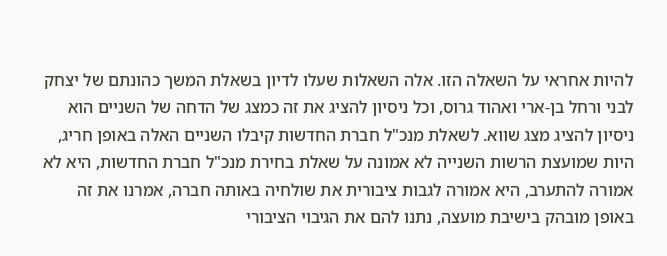להיות אחראי על השאלה הזו. אלה השאלות שעלו לדיון בשאלת המשך כהונתם של יצחק לבני ורחל בן-ארי ואהוד גרוס, וכל ניסיון להציג את זה כמצג של הדחה של השניים הוא ניסיון להציג מצג שווא. לשאלת מנכ"ל חברת החדשות קיבלו השניים האלה באופן חריג, היות שמועצת הרשות השנייה לא אמונה על שאלת בחירת מנכ"ל חברת החדשות, היא לא אמורה להתערב, היא אמורה לגבות ציבורית את שולחיה באותה חברה, אמרנו את זה באופן מובהק בישיבת מועצה, נתנו להם את הגיבוי הציבורי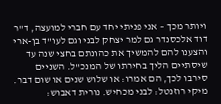ויותר מכך – אני פניתי יחד עם חברי למועצה, ד"ר דוד אלכסנדר גם למר יצחק לבני וגם לעו"ד בן-ארי והצענו להם להמשיך את כהונתם בחצי שנה עד שיסתיים הליך בחירתו של המנכ"ל. השניים סירבו לכך, הם אמרו: או שלוש שנים או שום דבר. מיקי רוזנטל: לבני מכחיש. נורית דאבוש: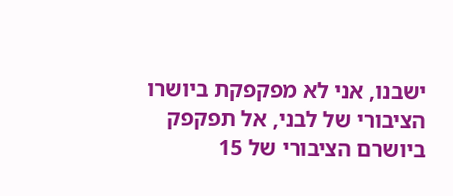ישבנו, אני לא מפקפקת ביושרו הציבורי של לבני, אל תפקפק ביושרם הציבורי של 15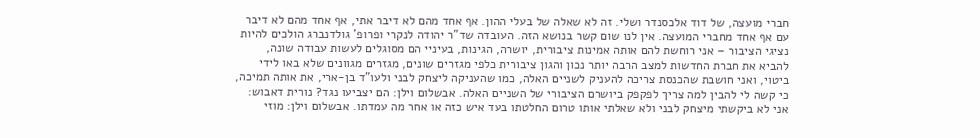חברי מועצה, של דוד אלכסנדר ושלי. זה לא שאלה של בעלי ההון. אף אחד מהם לא דיבר אתי, אף אחד מהם לא דיבר עם אף אחד מחברי המועצה. אין לנו שום קשר בנושא הזה. העובדה שד"ר יהודה לנקרי ופרופ' גולדנברג הולכים להיות נציגי הציבור – אני רוחשת להם אותה אמינות ציבורית, יושרה, הגינות, בעיניי הם מסוגלים לעשות עבודה שונה, להביא את חברת החדשות למצב הרבה יותר נכון והגון ציבורית כלפי מגזרים שונים, מגזרים מגוונים שלא באו לידי ביטוי, ואני חושבת שהכנסת צריכה להעניק לשניים האלה, כמו שהעניקה ליצחק לבני ולעו"ד בן-ארי, את אותה תמיכה, כי קשה לי להבין למה צריך לפקפק ביושרם הציבורי של השניים האלה. אבשלום וילן: הם יצביעו נגד? נורית דאבוש: אני לא ביקשתי מיצחק לבני ולא שאלתי אותו טרום החלטתו בעד איש כזה או אחר מה עמדתו. אבשלום וילן: מוזי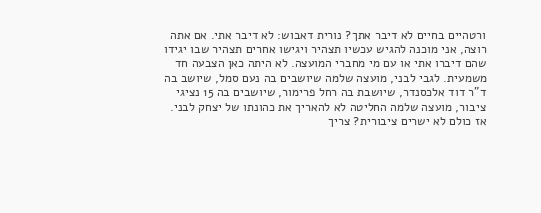ורטהיים בחיים לא דיבר אתך? נורית דאבוש: לא דיבר אתי. אם אתה רוצה, אני מוכנה להגיש עכשיו תצהיר ויגישו אחרים תצהיר שבו יגידו שהם דיברו אתי או עם מי מחברי המועצה. לא היתה כאן הצבעה חד משמעית. לגבי לבני, מועצה שלמה שיושבים בה נעם סמל, שיושב בה ד"ר דוד אלכסנדר, שיושבת בה רחל פרימור, שיושבים בה 15 נציגי ציבור, מועצה שלמה החליטה לא להאריך את כהונתו של יצחק לבני. אז כולם לא ישרים ציבורית? צריך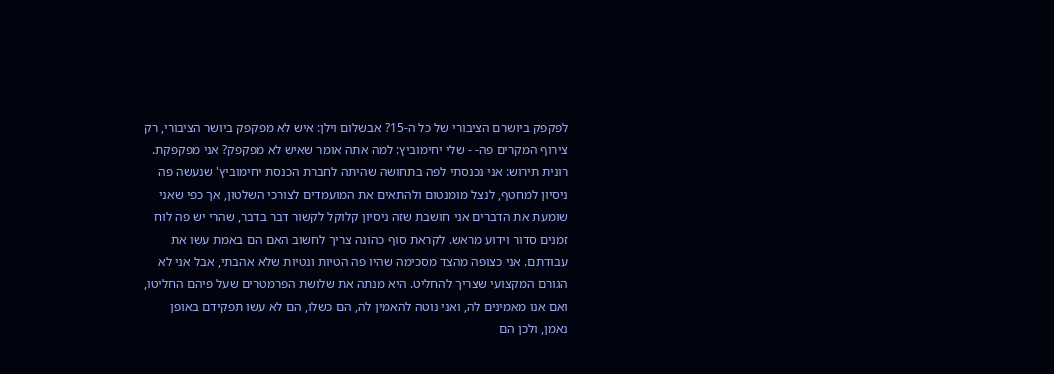לפקפק ביושרם הציבורי של כל ה-15? אבשלום וילן: איש לא מפקפק ביושר הציבורי, רק צירוף המקרים פה- - שלי יחימוביץ: למה אתה אומר שאיש לא מפקפק? אני מפקפקת. רונית תירוש: אני נכנסתי לפה בתחושה שהיתה לחברת הכנסת יחימוביץ' שנעשה פה ניסיון למחטף, לנצל מומנטום ולהתאים את המועמדים לצורכי השלטון, אך כפי שאני שומעת את הדברים אני חושבת שזה ניסיון קלוקל לקשור דבר בדבר, שהרי יש פה לוח זמנים סדור וידוע מראש. לקראת סוף כהונה צריך לחשוב האם הם באמת עשו את עבודתם. אני כצופה מהצד מסכימה שהיו פה הטיות ונטיות שלא אהבתי, אבל אני לא הגורם המקצועי שצריך להחליט. היא מנתה את שלושת הפרמטרים שעל פיהם החליטו, ואם אנו מאמינים לה, ואני נוטה להאמין לה, הם כשלו, הם לא עשו תפקידם באופן נאמן, ולכן הם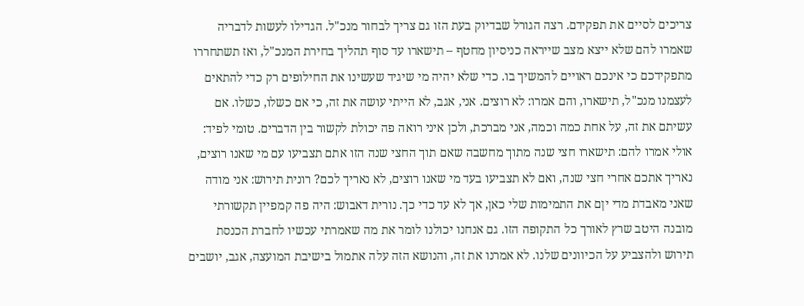צריכים לסיים את תפקידם. רצה הגורל שבדיוק בעת הזו גם צריך לבחור מנכ"ל. הגדילו לעשות לדבריה שאמרו להם שלא ייצא מצב שייראה כניסיון מחטף – תישארו עד סוף תהליך בחירת המנכ"ל, ואז תשתחררו מתפקידכם כי אינכם ראויים להמשיך בו. כדי שלא יהיה מי שיגיד שעשינו את החילופים רק כדי להתאים לעצמנו מנכ"ל, תישארו, והם אמרו: לא רוצים. אני, אגב, לא הייתי עושה את זה, כי אם כשלו, כשלו. אם עשיתם את זה, על אחת כמה וכמה, אני מברכת, ולכן איני רואה פה יכולת לקשור בין הדברים. טומי לפיד: אולי אמרו להם: תישארו חצי שנה מתוך מחשבה שאם תוך החצי שנה הזו אתם תצביעו עם מי שאנו רוצים, נאריך אתכם אחרי חצי שנה, ואם לא תצביעו בעד מי שאנו רוצים, לא נאריך לכם? רונית תירוש: אני מודה שאני מאבדת מדי יןם את התמימות שלי כאן, אך לא עד כדי כך. נורית דאבוש: היה פה קמפיין תקשורתי מובנה היטב שרץ לאורך כל התקופה הזו. גם אנחנו יכולנו לומר את מה שאמרתי עכשיו לחברת הכנסת תירוש ולהצביע על הכיוונים שלנו. לא אמרנו את זה, והנושא הזה עלה אתמול בישיבת המועצה, אגב, יושבים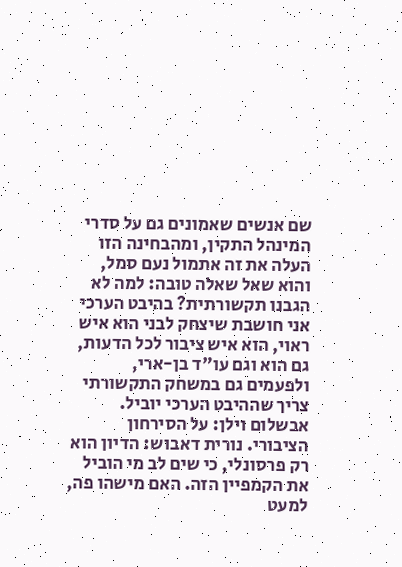שם אנשים שאמונים גם על סדרי המינהל התקין, ומהבחינה הזו העלה את זה אתמול נעם סמל, והוא שאל שאלה טובה: למה לא הגבנו תקשורתית? בהיבט הערכי אני חושבת שיצחק לבני הוא איש ראוי, הוא איש ציבור לכל הדעות, גם הוא וגם עו"ד בן-ארי, ולפעמים גם במשחק התקשורתי צריך שההיבט הערכי יוביל. אבשלום וילן: על הסירחון הציבורי. נורית דאבוש: הדיון הוא רק פרסונלי, כי שים לב מי הוביל את הקמפיין הזה. האם מישהו פה, למעט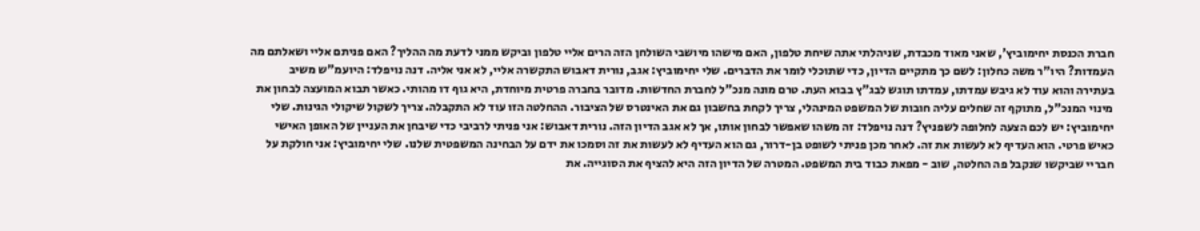חברת הכנסת יחימוביץ', שאני מאוד מכבדת, שניהלתי אתה שיחת טלפון, האם מישהו מיושבי השולחן הזה הרים אליי טלפון וביקש ממני לדעת מה ההליך? האם פניתם אליי ושאלתם מה העמדות? היו"ר משה כחלון: לשם כך מתקיים הדיון, כדי שתוכלי לומר את הדברים. שלי יחימוביץ: אגב, נורית דאבוש התקשרה אליי, לא אני אליה. דנה נויפלד: היועמ"ש משיב בעתירה והוא עוד לא גיבש עמדתו, עמדתו תוגש לבג"ץ בבוא העת. טרם מונה מנכ"ל לחברת החדשות. מדובר בחברה פרטית מיוחדת, היא גוף דו מהותי. כאשר תבוא המועצה לבחון את מינוי המנכ"ל, מתוקף זה שחלים עליה חובות של המשפט המינהלי, צריך לקחת בחשבון גם את האינטרס של הציבור. ההחלטה הזו עוד לא התקבלה. צריך לשקול שיקולי הגינות. שלי יחימוביץ: יש לכם הצעה לחלופה לשפניץ? דנה נויפלד: זה משהו שאפשר לבחון אותו, אך לא אגב הדיון הזה. נורית דאבוש: אני פניתי לרביבי כדי שיבחן את העניין של האופן האישי כאיש פרטי. הוא העדיף לא לעשות את זה. לאחר מכן פניתי לשופט בן-דרור, גם הוא העדיף לא לעשות את זה וסמכו את ידם על הבחינה המשפטית שלנו. שלי יחימוביץ: אני חולקת על חבריי שביקשו שנקבל פה החלטה, שוב - מפאת כבוד בית המשפט. המטרה של הדיון הזה היא להציף את הסוגייה. את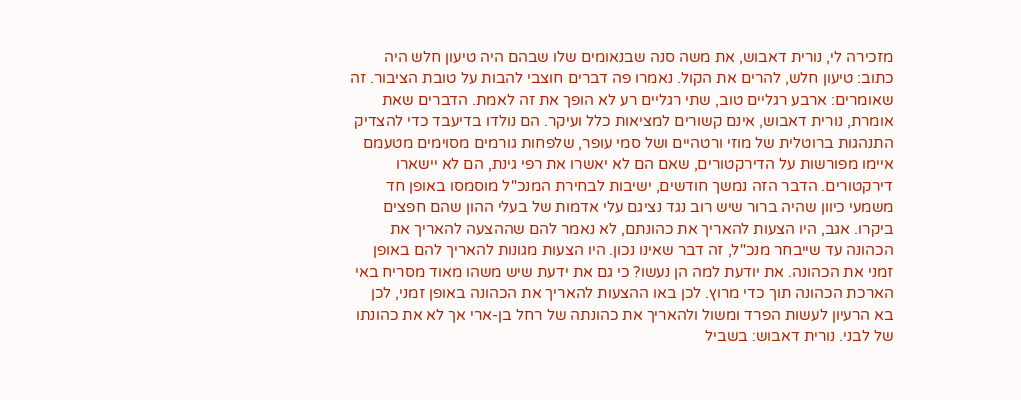מזכירה לי, נורית דאבוש, את משה סנה שבנאומים שלו שבהם היה טיעון חלש היה כתוב: טיעון חלש, להרים את הקול. נאמרו פה דברים חוצבי להבות על טובת הציבור. זה שאומרים: ארבע רגליים טוב, שתי רגליים רע לא הופך את זה לאמת. הדברים שאת אומרת, נורית דאבוש, אינם קשורים למציאות כלל ועיקר. הם נולדו בדיעבד כדי להצדיק התנהגות ברוטלית של מוזי ורטהיים ושל סמי עופר, שלפחות גורמים מסוימים מטעמם איימו מפורשות על הדירקטורים, שאם הם לא יאשרו את רפי גינת, הם לא יישארו דירקטורים. הדבר הזה נמשך חודשים, ישיבות לבחירת המנכ"ל מוסמסו באופן חד משמעי כיוון שהיה ברור שיש רוב נגד נציגם עלי אדמות של בעלי ההון שהם חפצים ביקרו. אגב, היו הצעות להאריך את כהונתם, לא נאמר להם שההצעה להאריך את הכהונה עד שייבחר מנכ"ל, זה דבר שאינו נכון. היו הצעות מגונות להאריך להם באופן זמני את הכהונה. את יודעת למה הן נעשו? כי גם את ידעת שיש משהו מאוד מסריח באי הארכת הכהונה תוך כדי מרוץ. לכן באו ההצעות להאריך את הכהונה באופן זמני, לכן בא הרעיון לעשות הפרד ומשול ולהאריך את כהונתה של רחל בן-ארי אך לא את כהונתו של לבני. נורית דאבוש: בשביל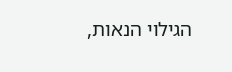הגילוי הנאות,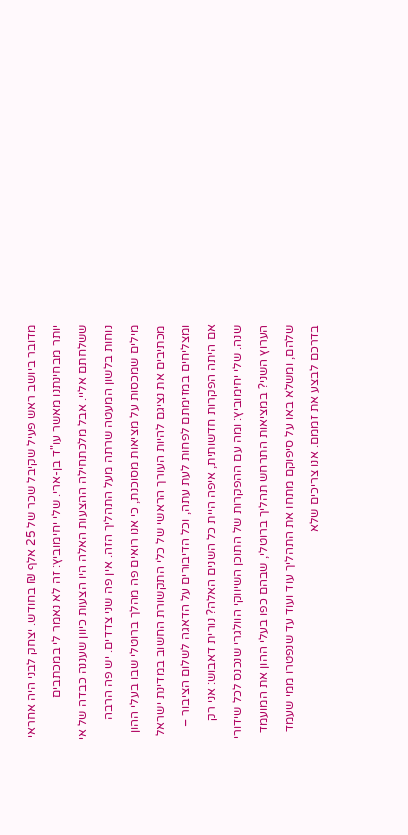מדובר ביושב ראש פעיל שקיבל שכר של 25 אלף ₪ בחודש. יצחק לבני היה אחראי יותר מבחינתנו מאשר עו"ד בן-ארי. שלי יחימוביץ: זה לא נאמר לי במכתבים ששלחתם אליי. אבל מלכתחילה ההצעות האלה היו הצעות כיוון שעננה כבדה של אי נוחות בלשון המעטה שרתה מעל התהליך הזה. אין פה שני צדדים. יש פה הרבה מילים שמכסות על מציאות מסוכנת, כי אנו רואים פה מהלך ברוטלי שבו בעלי ההון מכתיבים את נציגם להיות העורך הראשי של כלי התקשורת החשוב במדינת ישראל ומצליחים במזימתם לפחות לעת עתה, וכל הדיבורים על הדאגה לשלום הציבור – אם היתה הפקרות חדשותית, איפה היית כל השנים האלה? נורית דאבוש: אני רק שנה. שלי יחימוביץ: ומה עם ההפקרות של התוכן השיווקי הוולגרי שנכנס לכל שידורי הערוץ השני? במציאות התרחש תהליך ברוטלי, שבהם כפו בעלי ההון את המועמד שלהם, ומשלא באו על סיפוקם מתחו את התהליך עוד ועוד עד שנפטרו ממי שעמד בדרכם לבצע את זממם. אנו צריכים שלא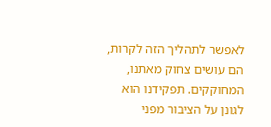לאפשר לתהליך הזה לקרות, הם עושים צחוק מאתנו, המחוקקים. תפקידנו הוא לגונן על הציבור מפני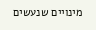מינויים שנעשים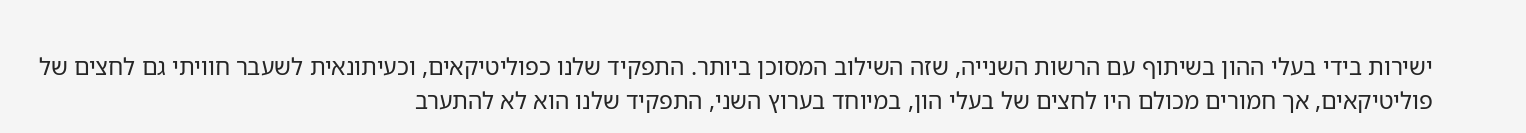ישירות בידי בעלי ההון בשיתוף עם הרשות השנייה, שזה השילוב המסוכן ביותר. התפקיד שלנו כפוליטיקאים, וכעיתונאית לשעבר חוויתי גם לחצים של פוליטיקאים, אך חמורים מכולם היו לחצים של בעלי הון, במיוחד בערוץ השני, התפקיד שלנו הוא לא להתערב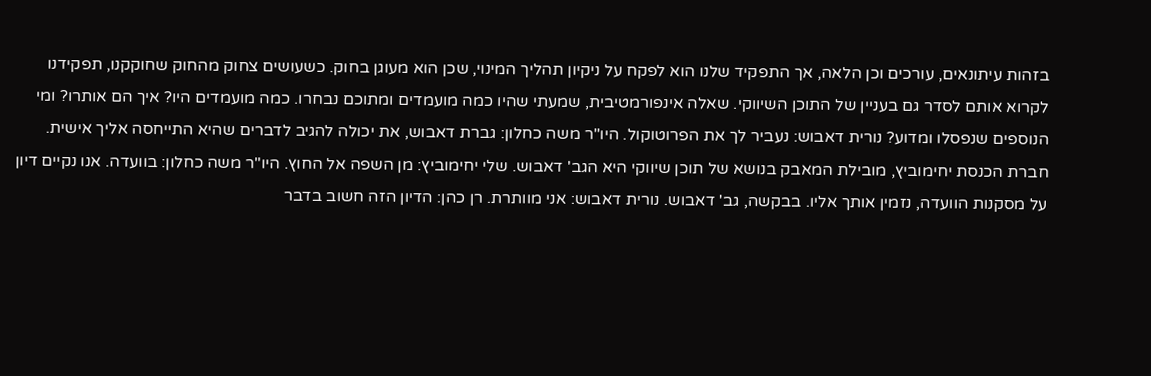בזהות עיתונאים, עורכים וכן הלאה, אך התפקיד שלנו הוא לפקח על ניקיון תהליך המינוי, שכן הוא מעוגן בחוק. כשעושים צחוק מהחוק שחוקקנו, תפקידנו לקרוא אותם לסדר גם בעניין של התוכן השיווקי. שאלה אינפורמטיבית, שמעתי שהיו כמה מועמדים ומתוכם נבחרו. כמה מועמדים היו? איך הם אותרו? ומי הנוספים שנפסלו ומדוע? נורית דאבוש: נעביר לך את הפרוטוקול. היו"ר משה כחלון: גברת דאבוש, את יכולה להגיב לדברים שהיא התייחסה אליך אישית. חברת הכנסת יחימוביץ, מובילת המאבק בנושא של תוכן שיווקי היא הגב' דאבוש. שלי יחימוביץ: מן השפה אל החוץ. היו"ר משה כחלון: בוועדה. אנו נקיים דיון על מסקנות הוועדה, נזמין אותך אליו. בבקשה, גב' דאבוש. נורית דאבוש: אני מוותרת. רן כהן: הדיון הזה חשוב בדבר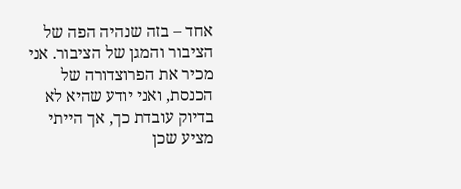אחד – בזה שנהיה הפה של הציבור והמגן של הציבור. אני מכיר את הפרוצדורה של הכנסת, ואני יודע שהיא לא בדיוק עובדת כך, אך הייתי מציע שכן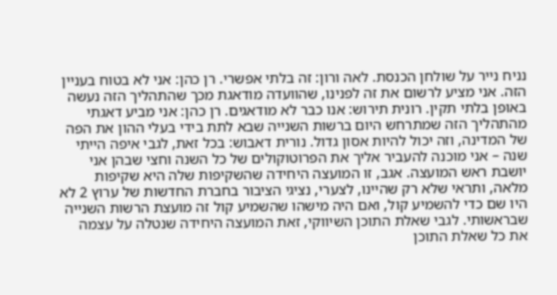נניח נייר על שולחן הכנסת. לאה ורון: זה בלתי אפשרי. רן כהן: אני לא בטוח בעניין הזה. אני מציע לרשום את זה לפנינו, שהוועדה מודאגת מכך שהתהליך הזה נעשה באופן בלתי תקין. רונית תירוש: אנו כבר לא מודאגים. רן כהן: אני מביע דאגתי מהתהליך הזה שמתרחש היום ברשות השנייה שבא לתת בידי בעלי ההון את הפה של המדינה, וזה יכול להיות אסון גדול. נורית דאבוש: בכל זאת, לגבי איפה הייתי שנה – אני מוכנה להעביר אליך את הפרוטוקולים של כל השנה וחצי שבהן אני יושבת ראש המועצה. אגב, זו המועצה היחידה שהשקיפות שלה היא שקיפות מלאה, ותראי שלא רק שהיינו, לצערי, נציגי הציבור בחברת החדשות של ערוץ 2 לא היו שם כדי להשמיע קול, ואם היה מישהו שהשמיע קול זה מועצת הרשות השנייה שבראשותי. לגבי שאלת התוכן השיווקי, זאת המועצה היחידה שנטלה על עצמה את כל שאלת התוכן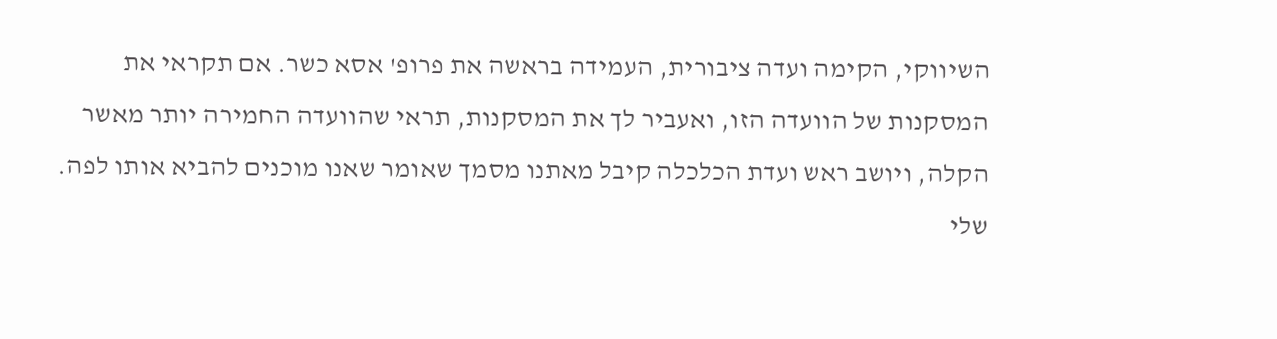השיווקי, הקימה ועדה ציבורית, העמידה בראשה את פרופ' אסא כשר. אם תקראי את המסקנות של הוועדה הזו, ואעביר לך את המסקנות, תראי שהוועדה החמירה יותר מאשר הקלה, ויושב ראש ועדת הכלכלה קיבל מאתנו מסמך שאומר שאנו מוכנים להביא אותו לפה. שלי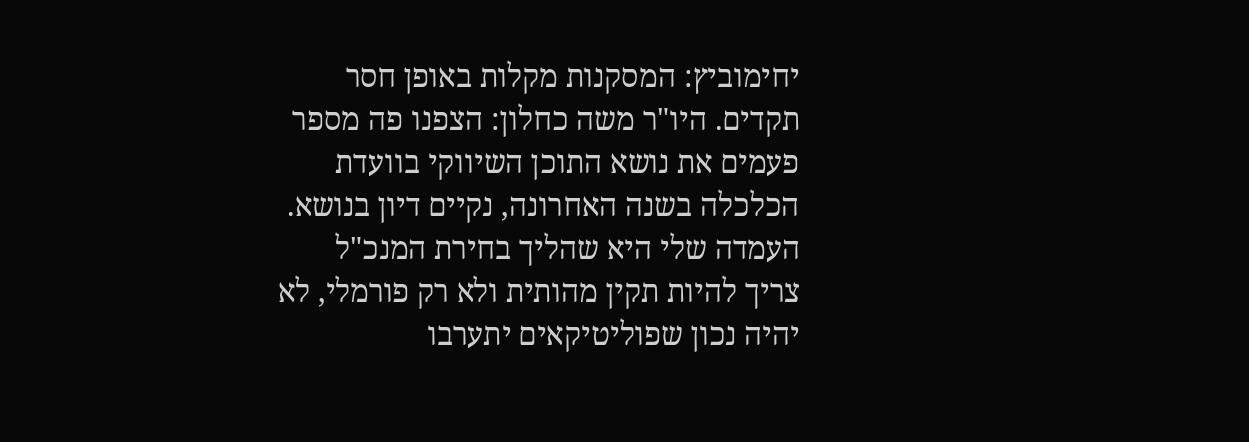יחימוביץ: המסקנות מקלות באופן חסר תקדים. היו"ר משה כחלון: הצפנו פה מספר פעמים את נושא התוכן השיווקי בוועדת הכלכלה בשנה האחרונה, נקיים דיון בנושא. העמדה שלי היא שהליך בחירת המנכ"ל צריך להיות תקין מהותית ולא רק פורמלי, לא יהיה נכון שפוליטיקאים יתערבו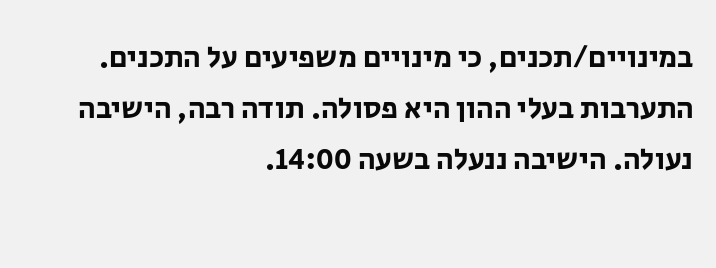במינויים/תכנים, כי מינויים משפיעים על התכנים. התערבות בעלי ההון היא פסולה. תודה רבה, הישיבה נעולה. הישיבה ננעלה בשעה 14:00.